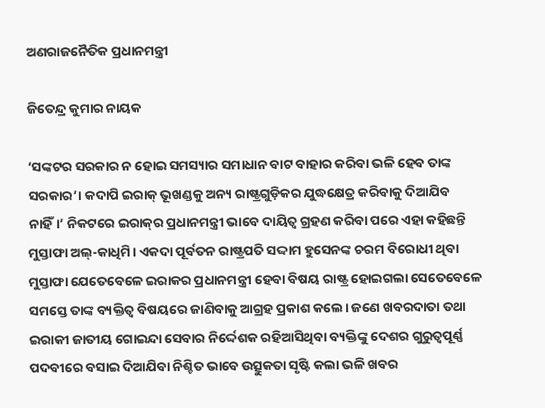ଅଣରାଜନୈତିକ ପ୍ରଧାନମନ୍ତ୍ରୀ

ଜିତେନ୍ଦ୍ର କୁମାର ନାୟକ

‘ସଙ୍କଟର ସରକାର ନ ହୋଇ ସମସ୍ୟାର ସମାଧାନ ବାଟ ବାହାର କରିବା ଭଳି ହେବ ତାଙ୍କ ସରକାର’। କଦାପି ଇରାକ୍‌ ଭୂଖଣ୍ଡକୁ ଅନ୍ୟ ରାଷ୍ଟ୍ରଗୁଡ଼ିକର ଯୁଦ୍ଧକ୍ଷେତ୍ର କରିବାକୁ ଦିଆଯିବ ନାହିଁ।’ ନିକଟରେ ଇରାକ୍‌ର ପ୍ରଧାନମନ୍ତ୍ରୀ ଭାବେ ଦାୟିତ୍ୱ ଗ୍ରହଣ କରିବା ପରେ ଏହା କହିଛନ୍ତି ମୁସ୍ତାଫା ଅଲ୍‌-କାଧିମି। ଏକଦା ପୂର୍ବତନ ରାଷ୍ଟ୍ରପତି ସଦ୍ଦାମ ହୁସେନଙ୍କ ଚରମ ବିରୋଧୀ ଥିବା ମୁସ୍ତାଫା ଯେତେବେଳେ ଇରାକର ପ୍ରଧାନମନ୍ତ୍ରୀ ହେବା ବିଷୟ ରାଷ୍ଟ୍ର ହୋଇଗଲା ସେତେବେଳେ ସମସ୍ତେ ତାଙ୍କ ବ୍ୟକ୍ତିତ୍ୱ ବିଷୟରେ ଜାଣିବାକୁ ଆଗ୍ରହ ପ୍ରକାଶ କଲେ। ଜଣେ ଖବରଦାତା ତଥା ଇରାକୀ ଜାତୀୟ ଗୋଇନ୍ଦା ସେବାର ନିର୍ଦ୍ଦେଶକ ରହିଆସିଥିବା ବ୍ୟକ୍ତିଙ୍କୁ ଦେଶର ଗୁରୁତ୍ୱପୂର୍ଣ୍ଣ ପଦବୀରେ ବସାଇ ଦିଆଯିବା ନିଶ୍ଚିତ ଭାବେ ଉତ୍ସୁକତା ସୃଷ୍ଟି କଲା ଭଳି ଖବର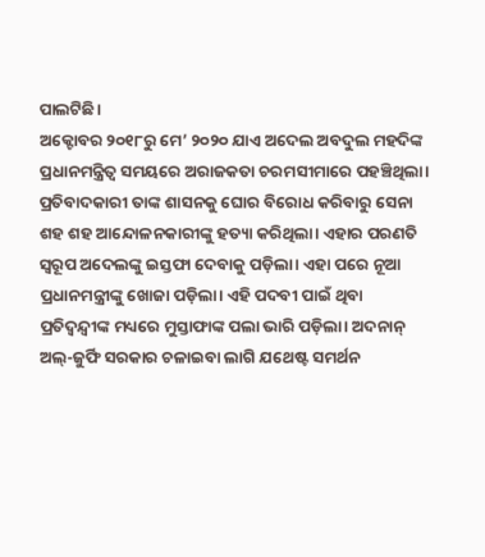ପାଲଟିଛି।
ଅକ୍ଟୋବର ୨୦୧୮ରୁ ମେ’ ୨୦୨୦ ଯାଏ ଅଦେଲ ଅବଦୁଲ ମହଦିଙ୍କ ପ୍ରଧାନମନ୍ତ୍ରିତ୍ୱ ସମୟରେ ଅରାଜକତା ଚରମସୀମାରେ ପହଞ୍ଚିଥିଲା। ପ୍ରତିବାଦକାରୀ ତାଙ୍କ ଶାସନକୁ ଘୋର ବିରୋଧ କରିବାରୁ ସେନା ଶହ ଶହ ଆନ୍ଦୋଳନକାରୀଙ୍କୁ ହତ୍ୟା କରିଥିଲା। ଏହାର ପରଣତି ସ୍ବରୂପ ଅଦେଲଙ୍କୁ ଇସ୍ତଫା ଦେବାକୁ ପଡ଼ିଲା। ଏହା ପରେ ନୂଆ ପ୍ରଧାନମନ୍ତ୍ରୀଙ୍କୁ ଖୋଜା ପଡ଼ିଲା। ଏହି ପଦବୀ ପାଇଁ ଥିବା ପ୍ରତିଦ୍ୱନ୍ଦ୍ୱୀଙ୍କ ମଧ୍ୟରେ ମୁସ୍ତାଫାଙ୍କ ପଲା ଭାରି ପଡ଼ିଲା। ଅଦନାନ୍‌ ଅଲ୍‌-ଜୁର୍ଫି ସରକାର ଚଳାଇବା ଲାଗି ଯଥେଷ୍ଟ ସମର୍ଥନ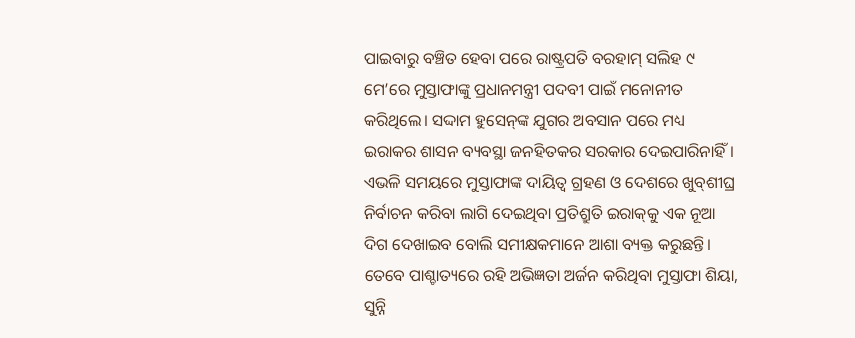ପାଇବାରୁ ବଞ୍ଚିତ ହେବା ପରେ ରାଷ୍ଟ୍ରପତି ବରହାମ୍‌ ସଲିହ ୯ ମେ’ରେ ମୁସ୍ତାଫାଙ୍କୁ ପ୍ରଧାନମନ୍ତ୍ରୀ ପଦବୀ ପାଇଁ ମନୋନୀତ କରିଥିଲେ। ସଦ୍ଦାମ ହୁସେନ୍‌ଙ୍କ ଯୁଗର ଅବସାନ ପରେ ମଧ୍ୟ ଇରାକର ଶାସନ ବ୍ୟବସ୍ଥା ଜନହିତକର ସରକାର ଦେଇପାରିନାହିଁ। ଏଭଳି ସମୟରେ ମୁସ୍ତାଫାଙ୍କ ଦାୟିତ୍ୱ ଗ୍ରହଣ ଓ ଦେଶରେ ଖୁବ୍‌ଶୀଘ୍ର ନିର୍ବାଚନ କରିବା ଲାଗି ଦେଇଥିବା ପ୍ରତିଶ୍ରୁତି ଇରାକ୍‌କୁ ଏକ ନୂଆ ଦିଗ ଦେଖାଇବ ବୋଲି ସମୀକ୍ଷକମାନେ ଆଶା ବ୍ୟକ୍ତ କରୁଛନ୍ତି। ତେବେ ପାଶ୍ଚାତ୍ୟରେ ରହି ଅଭିଜ୍ଞତା ଅର୍ଜନ କରିଥିବା ମୁସ୍ତାଫା ଶିୟା, ସୁନ୍ନି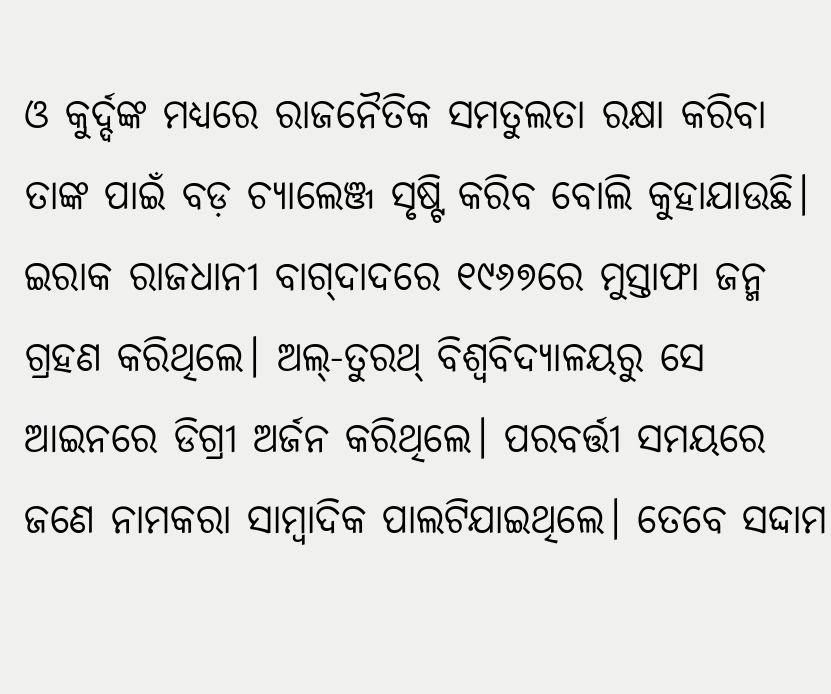ଓ କୁର୍ଦ୍ଦଙ୍କ ମଧ୍ୟରେ ରାଜନୈତିକ ସମତୁଲତା ରକ୍ଷା କରିବା ତାଙ୍କ ପାଇଁ ବଡ଼ ଚ୍ୟାଲେଞ୍ଜ ସୃଷ୍ଟି କରିବ ବୋଲି କୁହାଯାଉଛି।
ଇରାକ ରାଜଧାନୀ ବାଗ୍‌ଦାଦରେ ୧୯୬୭ରେ ମୁସ୍ତାଫା ଜନ୍ମ ଗ୍ରହଣ କରିଥିଲେ। ଅଲ୍‌-ତୁରଥ୍‌ ବିଶ୍ୱବିଦ୍ୟାଳୟରୁ ସେ ଆଇନରେ ଡିଗ୍ରୀ ଅର୍ଜନ କରିଥିଲେ। ପରବର୍ତ୍ତୀ ସମୟରେ ଜଣେ ନାମକରା ସାମ୍ବାଦିକ ପାଲଟିଯାଇଥିଲେ। ତେବେ ସଦ୍ଦାମ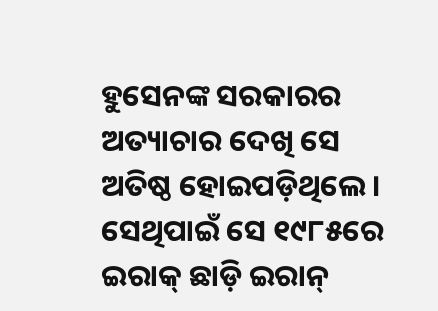ହୁସେନଙ୍କ ସରକାରର ଅତ୍ୟାଚାର ଦେଖି ସେ ଅତିଷ୍ଠ ହୋଇପଡ଼ିଥିଲେ। ସେଥିପାଇଁ ସେ ୧୯୮୫ରେ ଇରାକ୍‌ ଛାଡ଼ି ଇରାନ୍‌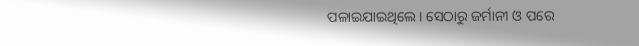ପଳାଇଯାଇଥିଲେ। ସେଠାରୁ ଜର୍ମାନୀ ଓ ପରେ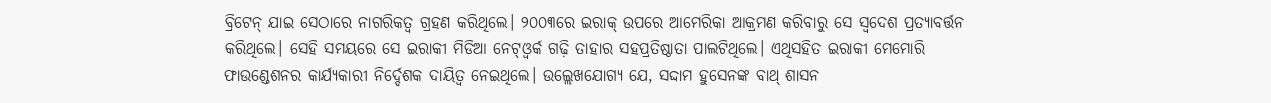ବ୍ରିଟେନ୍‌ ଯାଇ ସେଠାରେ ନାଗରିକତ୍ୱ ଗ୍ରହଣ କରିଥିଲେ। ୨୦୦୩ରେ ଇରାକ୍‌ ଉପରେ ଆମେରିକା ଆକ୍ରମଣ କରିବାରୁ ସେ ସ୍ବଦେଶ ପ୍ରତ୍ୟାବର୍ତ୍ତନ କରିଥିଲେ। ସେହି ସମୟରେ ସେ ଇରାକୀ ମିଡିଆ ନେଟ୍‌ଓ୍ବର୍କ ଗଢ଼ି ତାହାର ସହପ୍ରତିଷ୍ଠାତା ପାଲଟିଥିଲେ। ଏଥିସହିତ ଇରାକୀ ମେମୋରି ଫାଉଣ୍ଡେଶନର କାର୍ଯ୍ୟକାରୀ ନିର୍ଦ୍ଦେଶକ ଦାୟିତ୍ୱ ନେଇଥିଲେ। ଉଲ୍ଲେଖଯୋଗ୍ୟ ଯେ, ସଦ୍ଦାମ ହୁସେନଙ୍କ ବାଥ୍‌ ଶାସନ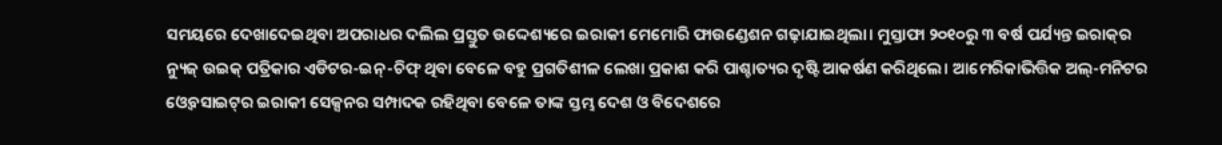ସମୟରେ ଦେଖାଦେଇଥିବା ଅପରାଧର ଦଲିଲ ପ୍ରସ୍ତୁତ ଉଦ୍ଦେଶ୍ୟରେ ଇରାକୀ ମେମୋରି ଫାଉଣ୍ଡେଶନ ଗଢ଼ାଯାଇଥିଲା। ମୁସ୍ତାଫା ୨୦୧୦ରୁ ୩ ବର୍ଷ ପର୍ଯ୍ୟନ୍ତ ଇରାକ୍‌ର ନ୍ୟୁଜ୍‌ ଉଇକ୍‌ ପତ୍ରିକାର ଏଡିଟର-ଇନ୍‌-ଚିଫ୍‌ ଥିବା ବେଳେ ବହୁ ପ୍ରଗତିଶୀଳ ଲେଖା ପ୍ରକାଶ କରି ପାଶ୍ଚାତ୍ୟର ଦୃଷ୍ଟି ଆକର୍ଷଣ କରିଥିଲେ। ଆମେରିକାଭିତ୍ତିକ ଅଲ୍‌-ମନିଟର ଓ୍ବେବସାଇଟ୍‌ର ଇରାକୀ ସେକ୍ସନର ସମ୍ପାଦକ ରହିଥିବା ବେଳେ ତାଙ୍କ ସ୍ତମ୍ଭ ଦେଶ ଓ ବିଦେଶରେ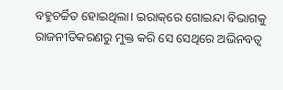ବହୁଚର୍ଚ୍ଚିତ ହୋଇଥିଲା। ଇରାକ୍‌ରେ ଗୋଇନ୍ଦା ବିଭାଗକୁ ରାଜନୀତିକରଣରୁ ମୁକ୍ତ କରି ସେ ସେଥିରେ ଅଭିନବତ୍ୱ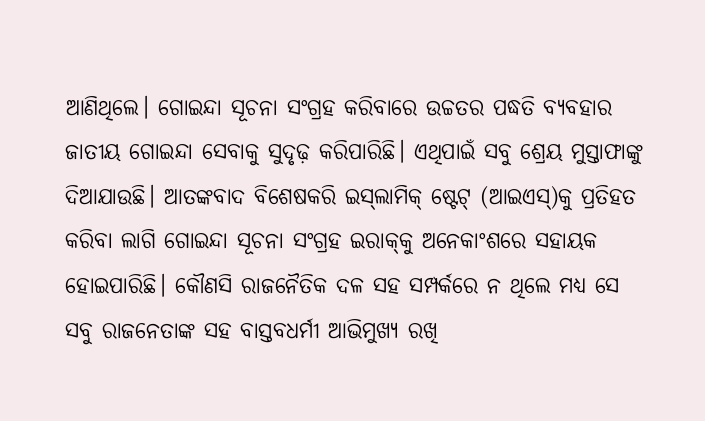ଆଣିଥିଲେ। ଗୋଇନ୍ଦା ସୂଚନା ସଂଗ୍ରହ କରିବାରେ ଉଚ୍ଚତର ପଦ୍ଧତି ବ୍ୟବହାର ଜାତୀୟ ଗୋଇନ୍ଦା ସେବାକୁ ସୁଦୃଢ଼ କରିପାରିଛି। ଏଥିପାଇଁ ସବୁ ଶ୍ରେୟ ମୁସ୍ତାଫାଙ୍କୁ ଦିଆଯାଉଛି। ଆତଙ୍କବାଦ ବିଶେଷକରି ଇସ୍‌ଲାମିକ୍‌ ଷ୍ଟେଟ୍‌ (ଆଇଏସ୍‌)କୁ ପ୍ରତିହତ କରିବା ଲାଗି ଗୋଇନ୍ଦା ସୂଚନା ସଂଗ୍ରହ ଇରାକ୍‌କୁ ଅନେକାଂଶରେ ସହାୟକ ହୋଇପାରିଛି। କୌଣସି ରାଜନୈତିକ ଦଳ ସହ ସମ୍ପର୍କରେ ନ ଥିଲେ ମଧ୍ୟ ସେ ସବୁ ରାଜନେତାଙ୍କ ସହ ବାସ୍ତବଧର୍ମୀ ଆଭିମୁଖ୍ୟ ରଖି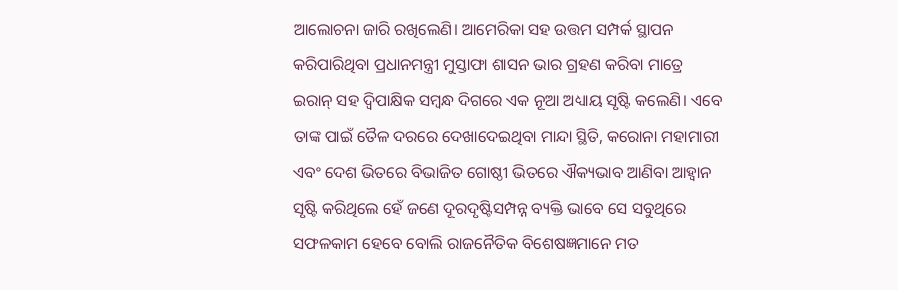ଆଲୋଚନା ଜାରି ରଖିଲେଣି। ଆମେରିକା ସହ ଉତ୍ତମ ସମ୍ପର୍କ ସ୍ଥାପନ କରିପାରିଥିବା ପ୍ରଧାନମନ୍ତ୍ରୀ ମୁସ୍ତାଫା ଶାସନ ଭାର ଗ୍ରହଣ କରିବା ମାତ୍ରେ ଇରାନ୍‌ ସହ ଦ୍ୱିପାକ୍ଷିକ ସମ୍ବନ୍ଧ ଦିଗରେ ଏକ ନୂଆ ଅଧ୍ୟାୟ ସୃଷ୍ଟି କଲେଣି। ଏବେ ତାଙ୍କ ପାଇଁ ତୈଳ ଦରରେ ଦେଖାଦେଇଥିବା ମାନ୍ଦା ସ୍ଥିତି, କରୋନା ମହାମାରୀ ଏବଂ ଦେଶ ଭିତରେ ବିଭାଜିତ ଗୋଷ୍ଠୀ ଭିତରେ ଐକ୍ୟଭାବ ଆଣିବା ଆହ୍ବାନ ସୃଷ୍ଟି କରିଥିଲେ ହେଁ ଜଣେ ଦୂରଦୃଷ୍ଟିସମ୍ପନ୍ନ ବ୍ୟକ୍ତି ଭାବେ ସେ ସବୁଥିରେ ସଫଳକାମ ହେବେ ବୋଲି ରାଜନୈତିକ ବିଶେଷଜ୍ଞମାନେ ମତ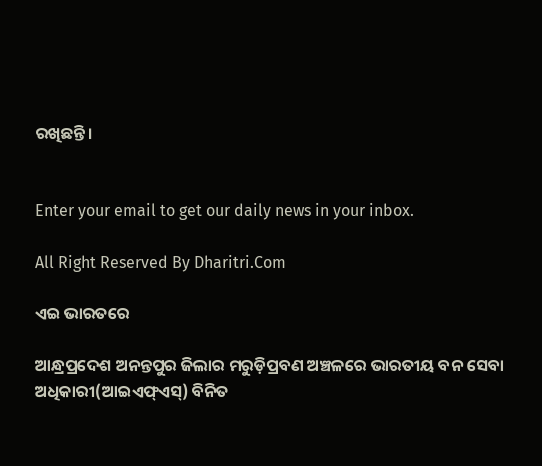ରଖିଛନ୍ତି।


Enter your email to get our daily news in your inbox.

All Right Reserved By Dharitri.Com

ଏଇ ଭାରତରେ

ଆନ୍ଧ୍ରପ୍ରଦେଶ ଅନନ୍ତପୁର ଜିଲାର ମରୁଡ଼ିପ୍ରବଣ ଅଞ୍ଚଳରେ ଭାରତୀୟ ବନ ସେବା ଅଧିକାରୀ(ଆଇଏଫ୍‌ଏସ୍‌) ବିନିତ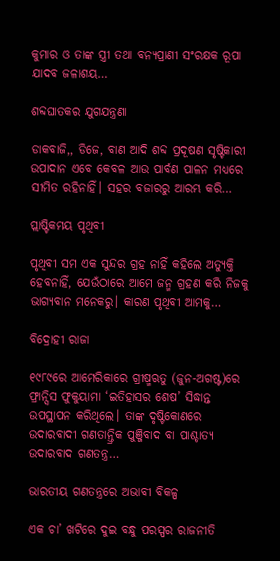କୁମାର ଓ ତାଙ୍କ ସ୍ତ୍ରୀ ତଥା ବନ୍ୟପ୍ରାଣୀ ସଂରକ୍ଷକ ରୂପା ଯାଦବ ଜଳାଶୟ…

ଶବ୍ଦଘାତକର ଯୁଗଯନ୍ତ୍ରଣା

ଡାକବାଜି,, ଡିଜେ, ବାଣ ଆଦି ଶବ୍ଦ ପ୍ରଦୂଷଣ ସୃଷ୍ଟିକାରୀ ଉପାଦାନ ଏବେ କେବଳ ଆଉ ପାର୍ବଣ ପାଳନ ମଧ୍ୟରେ ସୀମିତ ରହିନାହିଁ। ସହର ବଜାରରୁ ଆରମ୍ଭ କରି…

ପ୍ଲାଷ୍ଟିକମୟ ପୃଥିବୀ

ପୃଥିବୀ ସମ ଏକ ସୁନ୍ଦର ଗ୍ରହ ନାହିଁ କହିଲେ ଅତ୍ୟୁକ୍ତି ହେବନାହିଁ, ଯେଉଁଠାରେ ଆମେ ଜନ୍ମ ଗ୍ରହଣ କରି ନିଜକୁ ଭାଗ୍ୟବାନ ମନେକରୁ। କାରଣ ପୃଥିବୀ ଆମକୁ…

ବିଦ୍ରୋହୀ ରାଜା

୧୯୮୯ରେ ଆମେରିକାରେ ଗ୍ରୀଷ୍ମଋତୁ (ଜୁନ-ଅଗଷ୍ଟ)ରେ ଫ୍ରାନ୍ସିସ ଫୁକୁୟାମା ‘ଇତିହାସର ଶେଷ’ ସିଦ୍ଧାନ୍ତ ଉପସ୍ଥାପନ କରିଥିଲେ। ତାଙ୍କ ଦୃଷ୍ଟିକୋଣରେ ଉଦାରବାଦୀ ଗଣତାନ୍ତ୍ରିକ ପୁଞ୍ଜିବାଦ ବା ପାଶ୍ଚାତ୍ୟ ଉଦାରବାଦ ଗଣତନ୍ତ୍ର…

ଭାରତୀୟ ଗଣତନ୍ତ୍ରରେ ଅଭାବୀ ବିକଳ୍ପ

ଏକ ଚା’ ଖଟିରେ ଦୁଇ ବନ୍ଧୁ ପରସ୍ପର ରାଜନୀତି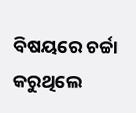ବିଷୟରେ ଚର୍ଚ୍ଚା କରୁଥିଲେ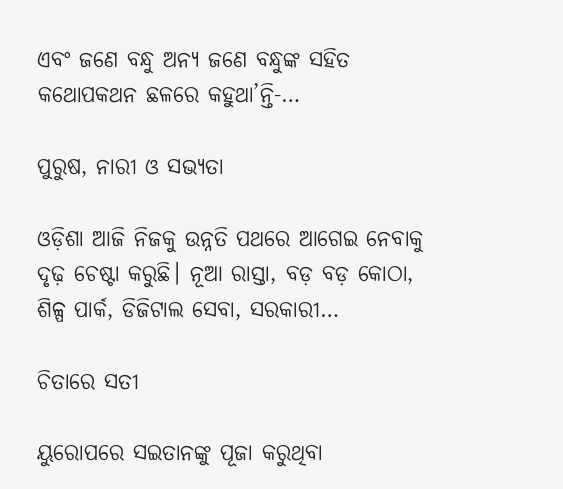ଏବଂ ଜଣେ ବନ୍ଧୁ ଅନ୍ୟ ଜଣେ ବନ୍ଧୁଙ୍କ ସହିତ କଥୋପକଥନ ଛଳରେ କହୁଥା’ନ୍ତି-…

ପୁରୁଷ, ନାରୀ ଓ ସଭ୍ୟତା

ଓଡ଼ିଶା ଆଜି ନିଜକୁ ଉନ୍ନତି ପଥରେ ଆଗେଇ ନେବାକୁ ଦୃଢ଼ ଚେଷ୍ଟା କରୁଛି। ନୂଆ ରାସ୍ତା, ବଡ଼ ବଡ଼ କୋଠା, ଶିଳ୍ପ ପାର୍କ, ଡିଜିଟାଲ ସେବା, ସରକାରୀ…

ଚିତାରେ ସତୀ

ୟୁରୋପରେ ସଇତାନଙ୍କୁ ପୂଜା କରୁଥିବା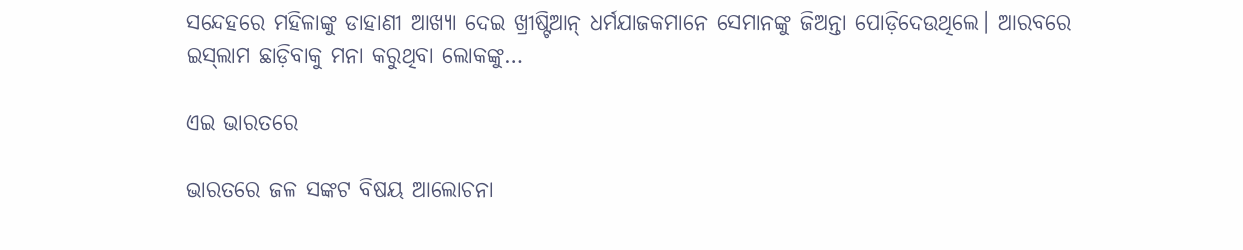ସନ୍ଦେହରେ ମହିଳାଙ୍କୁ ଡାହାଣୀ ଆଖ୍ୟା ଦେଇ ଖ୍ରୀଷ୍ଟିଆନ୍‌ ଧର୍ମଯାଜକମାନେ ସେମାନଙ୍କୁ ଜିଅନ୍ତା ପୋଡ଼ିଦେଉଥିଲେ। ଆରବରେ ଇସ୍‌ଲାମ ଛାଡ଼ିବାକୁ ମନା କରୁଥିବା ଲୋକଙ୍କୁ…

ଏଇ ଭାରତରେ

ଭାରତରେ ଜଳ ସଙ୍କଟ ବିଷୟ ଆଲୋଚନା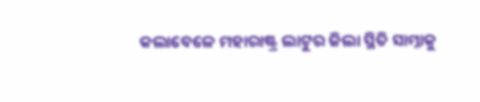କଲାବେଳେ ମହାରାଷ୍ଟ୍ର ଲାଟୁର ଜିଲା ସ୍ଥିତି ସାମ୍ନାକୁ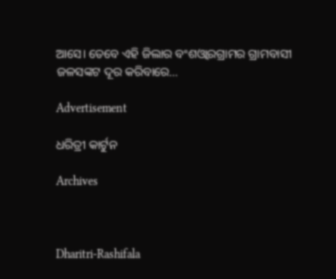ଆସେ। ତେବେ ଏହି ଜିଲାର ବଂଶଓ୍ବାରଗ୍ରାମର ଗ୍ରାମବାସୀ ଜଳସଙ୍କଟ ଦୂର କରିବାରେ…

Advertisement

ଧରିତ୍ରୀ କାର୍ଟୁନ

Archives



Dharitri-Rashifala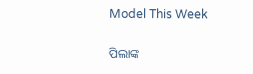Model This Week

ପିଲାଙ୍କ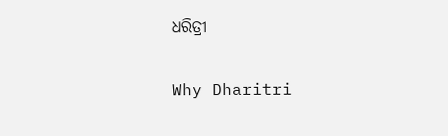ଧରିତ୍ରୀ

Why Dharitri